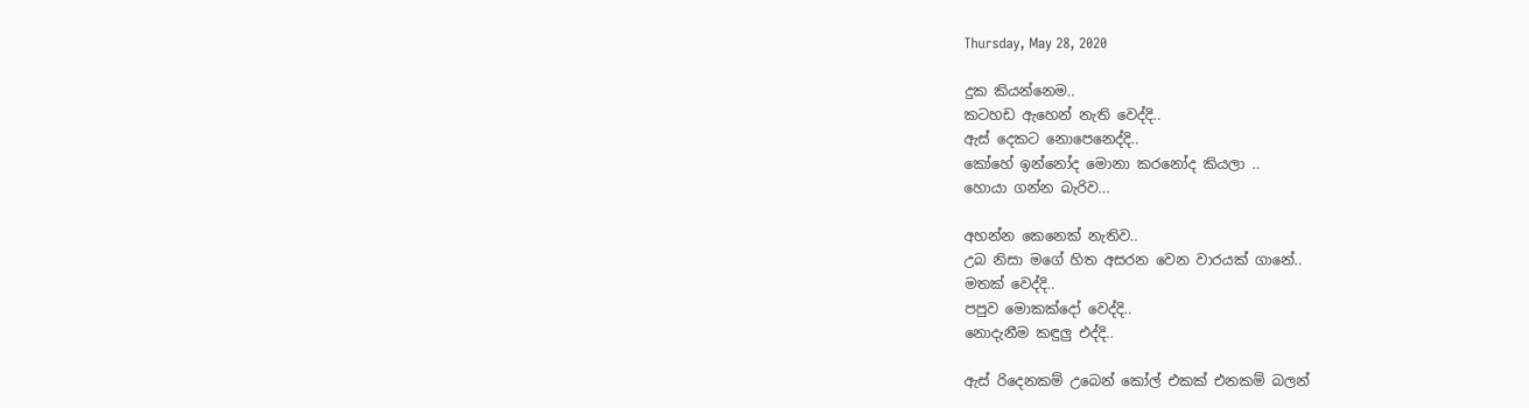Thursday, May 28, 2020

දුක කියන්නෙම..
කටහඩ ඇහෙන් නැති වෙද්දි..
ඇස් දෙකට නොපෙනෙද්දි..
කෝහේ ඉන්නෝද මොනා කරනෝද කියලා ..
හොයා ගන්න බැරිව...

අහන්න කෙනෙක් නැතිව..
උබ නිසා මගේ හිත අසරන වෙන වාරයක් ගානේ..
මතක් වෙද්දි..
පපුව මොකක්දෝ වෙද්දි..
නොදැනීම කඳුලු එද්දි..

ඇස් රිදෙනකම් උබෙන් කෝල් එකක් එනකම් බලන්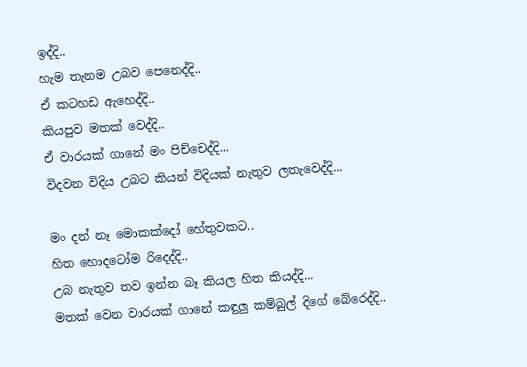ඉද්දි..
හැම තැනම උබව පෙනෙද්දි..
ඒ කටහඩ ඇහෙද්දි..
කියපුව මතක් වෙද්දි..
ඒ වාරයක් ගානේ මං පිච්චෙද්දි...
විදවන විදිය උබට කියන් විදියක් නැතුව ලතැවෙද්දි...

මං දන් නෑ මොකක්දෝ හේතුවකට..
හිත හොදටෝම රිදෙද්දි..
උබ නැතුව තව ඉන්න බෑ කියල හිත කියද්දි...
මතක් වෙන වාරයක් ගානේ කඳුලු කම්බුල් දිගේ බේරෙද්දි..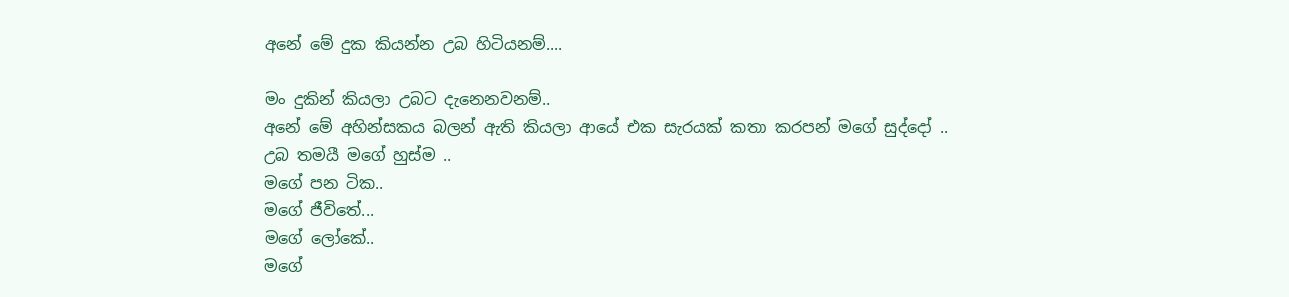අනේ මේ දුක කියන්න උබ හිටියනම්....

මං දුකින් කියලා උබට දැනෙනවනම්..
අනේ මේ අහින්සකය බලන් ඇති කියලා ආයේ එක සැරයක් කතා කරපන් මගේ සුද්දෝ ..
උබ තමයී මගේ හුස්ම ..
මගේ පන ටික..
මගේ ජීවිතේ...
මගේ ලෝකේ..
මගේ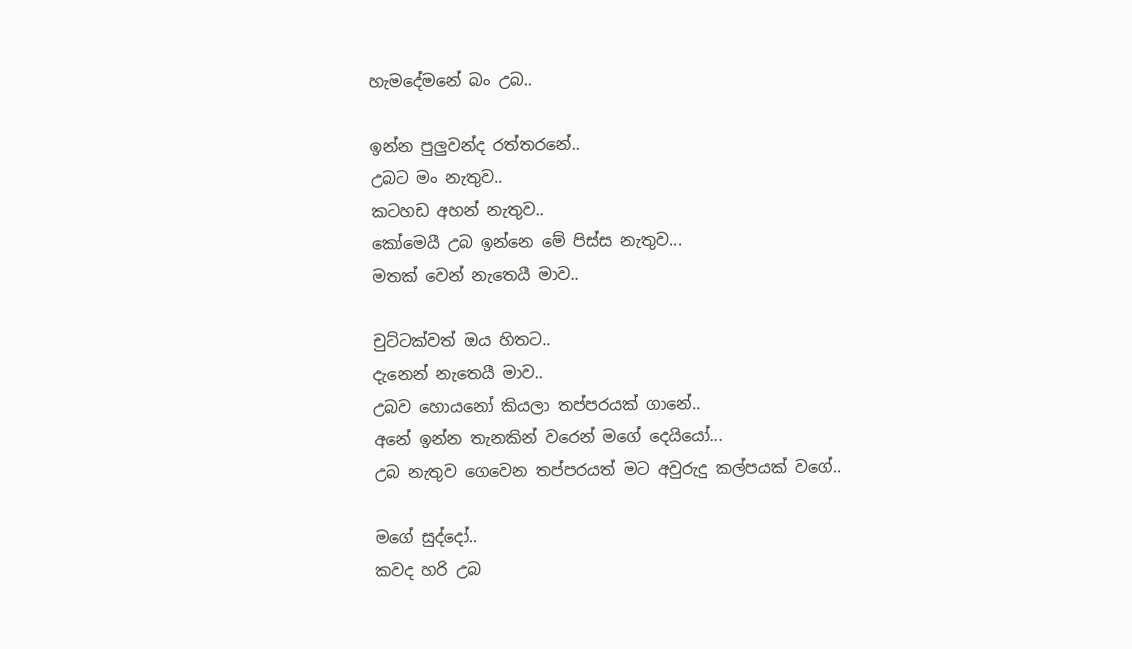හැමදේමනේ බං උබ..

ඉන්න පුලුවන්ද රත්තරනේ..
උබට මං නැතුව..
කටහඩ අහන් නැතුව..
කෝමෙයී උබ ඉන්නෙ මේ පිස්ස නැතුව...
මතක් වෙන් නැතෙයී මාව..

චුට්ටක්වත් ඔය හිතට..
දැනෙන් නැතෙයී මාව..
උබව හොයනෝ කියලා තප්පරයක් ගානේ..
අනේ ඉන්න තැනකින් වරෙන් මගේ දෙයියෝ...
උබ නැතුව ගෙවෙන තප්පරයත් මට අවුරුදු කල්පයක් වගේ..

මගේ සුද්දෝ..
කවද හරි උබ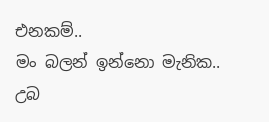එනකම්..
මං බලන් ඉන්නො මැනික..
උබ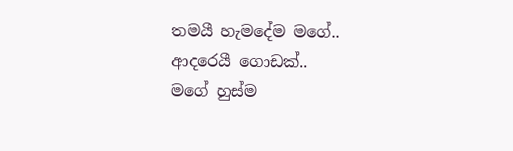තමයී හැමදේම මගේ..
ආදරෙයී ගොඩක්..
මගේ හුස්ම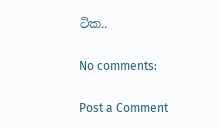ටික..

No comments:

Post a Comment